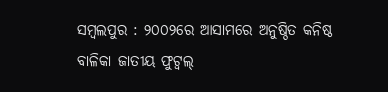ସମ୍ବଲପୁର : ୨୦୦୨ରେ ଆସାମରେ ଅନୁଷ୍ଠିତ କନିଷ୍ଠ ବାଳିକା ଜାତୀୟ ଫୁଟ୍ବଲ୍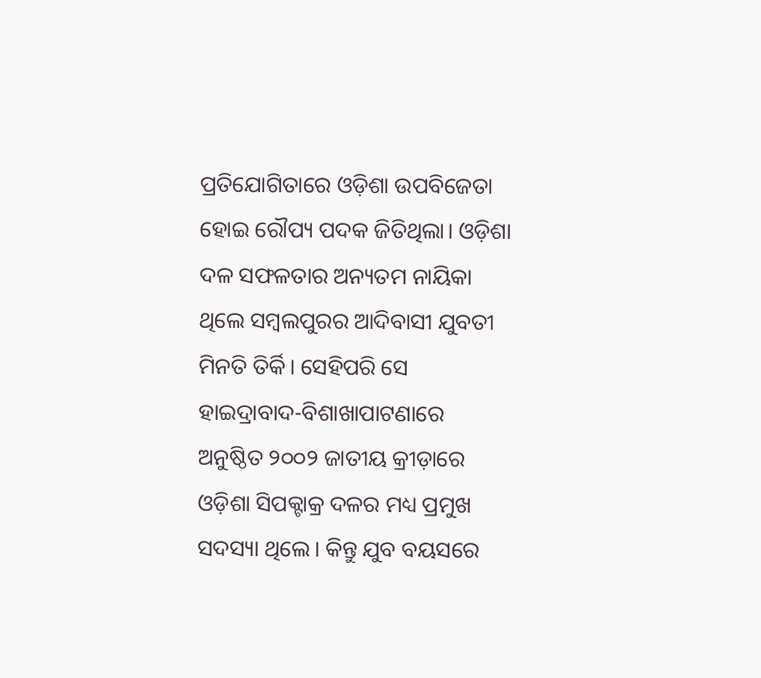ପ୍ରତିଯୋଗିତାରେ ଓଡ଼ିଶା ଉପବିଜେତା ହୋଇ ରୌପ୍ୟ ପଦକ ଜିତିଥିଲା। ଓଡ଼ିଶା ଦଳ ସଫଳତାର ଅନ୍ୟତମ ନାୟିକା ଥିଲେ ସମ୍ବଲପୁରର ଆଦିବାସୀ ଯୁବତୀ ମିନତି ତିର୍କି। ସେହିପରି ସେ ହାଇଦ୍ରାବାଦ-ବିଶାଖାପାଟଣାରେ ଅନୁଷ୍ଠିତ ୨୦୦୨ ଜାତୀୟ କ୍ରୀଡ଼ାରେ ଓଡ଼ିଶା ସିପକ୍ଟାକ୍ର ଦଳର ମଧ୍ୟ ପ୍ରମୁଖ ସଦସ୍ୟା ଥିଲେ। କିନ୍ତୁ ଯୁବ ବୟସରେ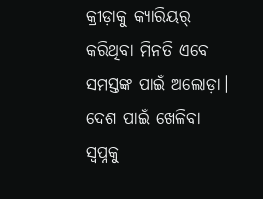କ୍ରୀଡ଼ାକୁ କ୍ୟାରିୟର୍ କରିଥିବା ମିନତି ଏବେ ସମସ୍ତଙ୍କ ପାଇଁ ଅଲୋଡ଼ା। ଦେଶ ପାଇଁ ଖେଳିବା ସ୍ବପ୍ନକୁ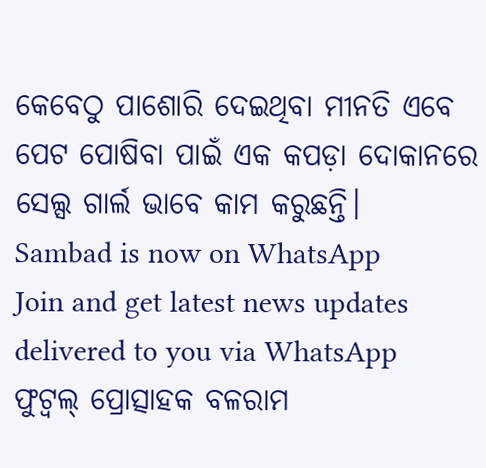କେବେଠୁ ପାଶୋରି ଦେଇଥିବା ମୀନତି ଏବେ ପେଟ ପୋଷିବା ପାଇଁ ଏକ କପଡ଼ା ଦୋକାନରେ ସେଲ୍ସ ଗାର୍ଲ ଭାବେ କାମ କରୁଛନ୍ତି।
Sambad is now on WhatsApp
Join and get latest news updates delivered to you via WhatsApp
ଫୁଟ୍ବଲ୍ ପ୍ରୋତ୍ସାହକ ବଳରାମ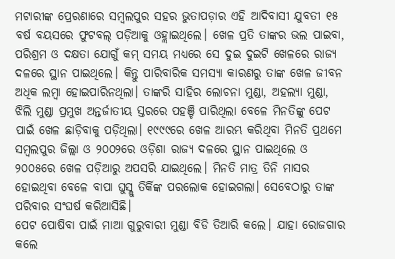ମଟାରୀଙ୍କ ପ୍ରେରଣାରେ ସମ୍ବଲପୁର ସହର ଭୁତାପଡ଼ାର ଏହି ଆଦିବାସୀ ଯୁବତୀ ୧୫ ବର୍ଷ ବୟସରେ ଫୁଟବଲ୍ ପଡ଼ିଆକୁ ଓହ୍ଲାଇଥିଲେ। ଖେଳ ପ୍ରତି ତାଙ୍କର ଭଲ ପାଇବା, ପରିଶ୍ରମ ଓ ଦକ୍ଷତା ଯୋଗୁଁ କମ୍ ସମୟ ମଧ୍ୟରେ ସେ ଦୁଇ ଦୁଇଟି ଖେଳରେ ରାଜ୍ୟ ଦଳରେ ସ୍ଥାନ ପାଇଥିଲେ। କିନ୍ତୁ ପାରିବାରିକ ସମସ୍ୟା କାରଣରୁ ତାଙ୍କ ଖେଳ ଜୀବନ ଅଧିକ ଲମ୍ବା ହୋଇପାରିନଥିଲା। ତାଙ୍କରି ସାହିର ଲୋଚନା ମୁଣ୍ଡା, ଅହଲ୍ୟା ମୁଣ୍ଡା, ଝିଲି ମୁଣ୍ଡା ପ୍ରମୁଖ ଅନ୍ତର୍ଜାତୀୟ ସ୍ତରରେ ପହଞ୍ଚି ପାରିଥିଲା ବେଳେ ମିନତିଙ୍କୁ ପେଟ ପାଇଁ ଖେଳ ଛାଡ଼ିବାକୁ ପଡ଼ିଥିଲା। ୧୯୯୯ରେ ଖେଳ ଆରମ୍ଭ କରିଥିବା ମିନତି ପ୍ରଥମେ ସମ୍ବଲପୁର ଜିଲ୍ଲା ଓ ୨୦୦୨ରେ ଓଡ଼ିଶା ରାଜ୍ୟ ଦଳରେ ସ୍ଥାନ ପାଇଥିଲେ ଓ ୨୦୦୫ରେ ଖେଳ ପଡ଼ିଆରୁ ଅପସରି ଯାଇଥିଲେ। ମିନତି ମାତ୍ର ତିନି ମାସର ହୋଇଥିବା ବେଳେ ବାପା ଘୁସ୍ଲୁ ତିର୍କିଙ୍କ ପରଲୋକ ହୋଇଗଲା। ସେବେଠାରୁ ତାଙ୍କ ପରିବାର ସଂଘର୍ଷ କରିଆସିଛି।
ପେଟ ପୋଷିବା ପାଇଁ ମାଆ ଗୁରୁବାରୀ ମୁଣ୍ଡା ବିଡି ତିଆରି କଲେ। ଯାହା ରୋଜଗାର କଲେ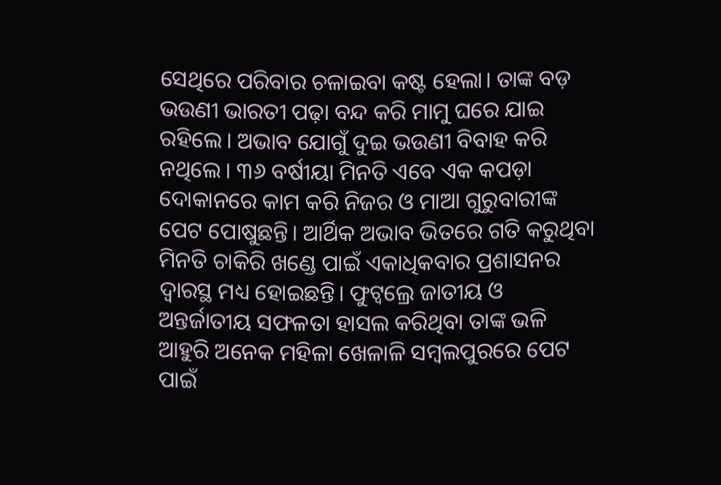ସେଥିରେ ପରିବାର ଚଳାଇବା କଷ୍ଟ ହେଲା। ତାଙ୍କ ବଡ଼ ଭଉଣୀ ଭାରତୀ ପଢ଼ା ବନ୍ଦ କରି ମାମୁ ଘରେ ଯାଇ ରହିଲେ। ଅଭାବ ଯୋଗୁଁ ଦୁଇ ଭଉଣୀ ବିବାହ କରି ନଥିଲେ। ୩୬ ବର୍ଷୀୟା ମିନତି ଏବେ ଏକ କପଡ଼ା ଦୋକାନରେ କାମ କରି ନିଜର ଓ ମାଆ ଗୁରୁବାରୀଙ୍କ ପେଟ ପୋଷୁଛନ୍ତି। ଆର୍ଥିକ ଅଭାବ ଭିତରେ ଗତି କରୁଥିବା ମିନତି ଚାକିରି ଖଣ୍ଡେ ପାଇଁ ଏକାଧିକବାର ପ୍ରଶାସନର ଦ୍ବାରସ୍ଥ ମଧ୍ୟ ହୋଇଛନ୍ତି। ଫୁଟ୍ବଲ୍ରେ ଜାତୀୟ ଓ ଅନ୍ତର୍ଜାତୀୟ ସଫଳତା ହାସଲ କରିଥିବା ତାଙ୍କ ଭଳି ଆହୁରି ଅନେକ ମହିଳା ଖେଳାଳି ସମ୍ବଲପୁରରେ ପେଟ ପାଇଁ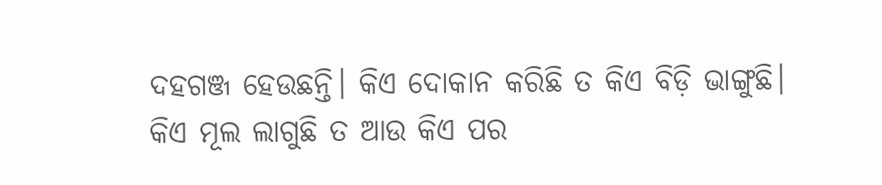ଦହଗଞ୍ଜ ହେଉଛନ୍ତି। କିଏ ଦୋକାନ କରିଛି ତ କିଏ ବିଡ଼ି ଭାଙ୍ଗୁଛି। କିଏ ମୂଲ ଲାଗୁଛି ତ ଆଉ କିଏ ପର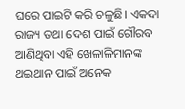ଘରେ ପାଇଟି କରି ଚଳୁଛି। ଏକଦା ରାଜ୍ୟ ତଥା ଦେଶ ପାଇଁ ଗୌରବ ଆଣିଥିବା ଏହି ଖେଳାଳିମାନଙ୍କ ଥଇଥାନ ପାଇଁ ଅନେକ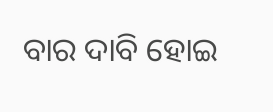ବାର ଦାବି ହୋଇ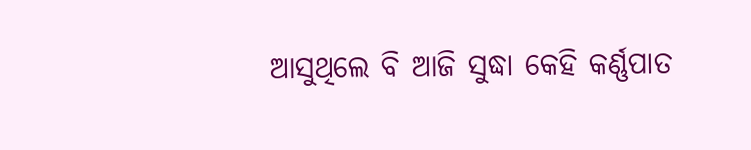ଆସୁଥିଲେ ବି ଆଜି ସୁଦ୍ଧା କେହି କର୍ଣ୍ଣପାତ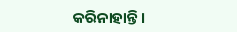କରିନାହାନ୍ତି।